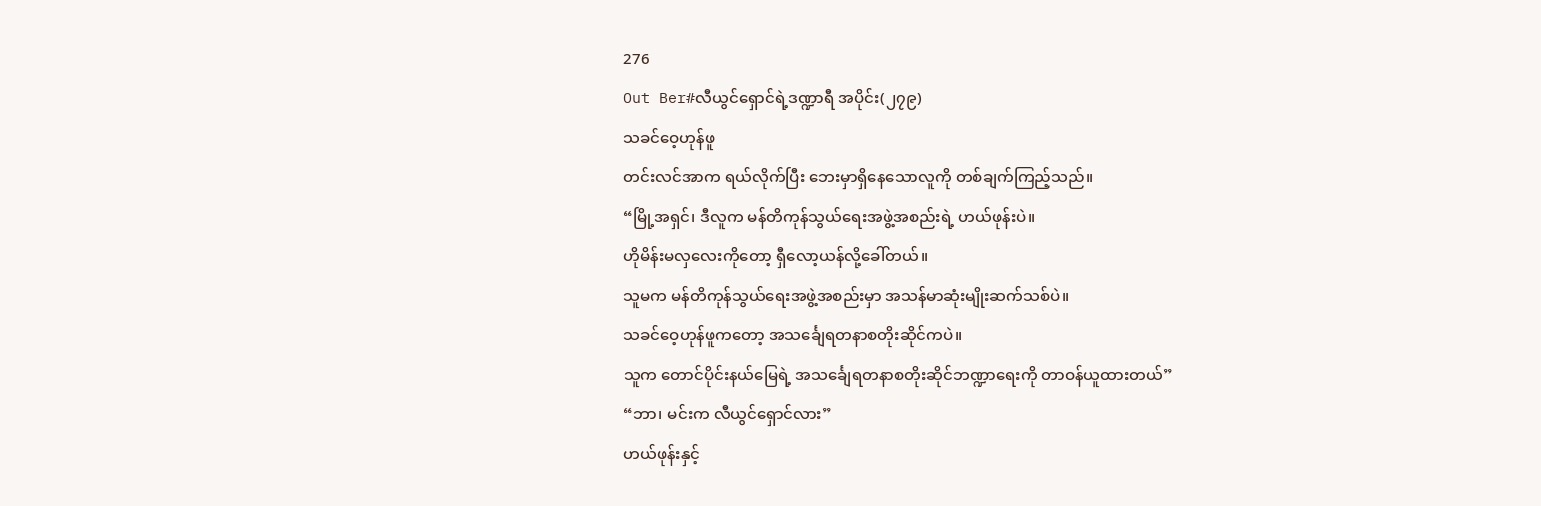276
Out Ber#လီယွင်ရှောင်ရဲ့ဒဏ္ဍာရီ အပိုင်း(၂၇၉)
သခင်ဝေ့ဟုန်ဖူ
တင်းလင်အာက ရယ်လိုက်ပြီး ဘေးမှာရှိနေသောလူကို တစ်ချက်ကြည့်သည်။
“မြို့အရှင်၊ ဒီလူက မန်တိကုန်သွယ်ရေးအဖွဲ့အစည်းရဲ့ ဟယ်ဖုန်းပဲ။
ဟိုမိန်းမလှလေးကိုတော့ ရှီလော့ယန်လို့ခေါ်တယ်။
သူမက မန်တိကုန်သွယ်ရေးအဖွဲ့အစည်းမှာ အသန်မာဆုံးမျိုးဆက်သစ်ပဲ။
သခင်ဝေ့ဟုန်ဖူကတော့ အသင်္ချေရတနာစတိုးဆိုင်ကပဲ။
သူက တောင်ပိုင်းနယ်မြေရဲ့ အသင်္ချေရတနာစတိုးဆိုင်ဘဏ္ဍာရေးကို တာဝန်ယူထားတယ်”
“ဘာ၊ မင်းက လီယွင်ရှောင်လား”
ဟယ်ဖုန်းနှင့်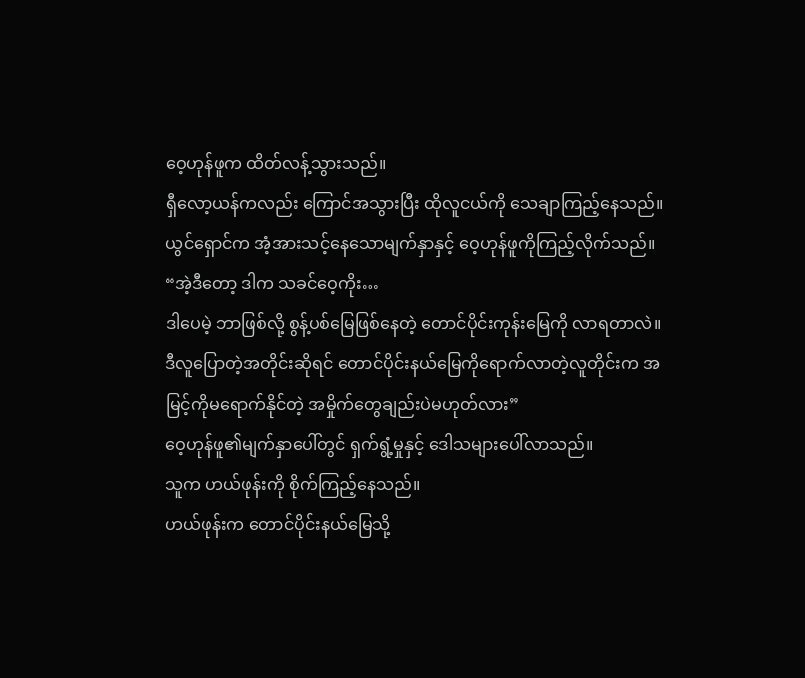ဝေ့ဟုန်ဖူက ထိတ်လန့်သွားသည်။
ရှီလော့ယန်ကလည်း ကြောင်အသွားပြီး ထိုလူငယ်ကို သေချာကြည့်နေသည်။
ယွင်ရှောင်က အံ့အားသင့်နေသောမျက်နှာနှင့် ဝေ့ဟုန်ဖူကိုကြည့်လိုက်သည်။
“အဲ့ဒီတော့ ဒါက သခင်ဝေ့ကိုး…
ဒါပေမဲ့ ဘာဖြစ်လို့ စွန့်ပစ်မြေဖြစ်နေတဲ့ တောင်ပိုင်းကုန်းမြေကို လာရတာလဲ။
ဒီလူပြောတဲ့အတိုင်းဆိုရင် တောင်ပိုင်းနယ်မြေကိုရောက်လာတဲ့လူတိုင်းက အမြင့်ကိုမရောက်နိုင်တဲ့ အမှိုက်တွေချည်းပဲမဟုတ်လား”
ဝေ့ဟုန်ဖူ၏မျက်နှာပေါ်တွင် ရှက်ရွံ့မှုနှင့် ဒေါသများပေါ်လာသည်။
သူက ဟယ်ဖုန်းကို စိုက်ကြည့်နေသည်။
ဟယ်ဖုန်းက တောင်ပိုင်းနယ်မြေသို့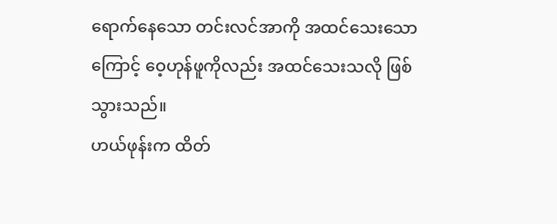ရောက်နေသော တင်းလင်အာကို အထင်သေးသောကြောင့် ဝေ့ဟုန်ဖူကိုလည်း အထင်သေးသလို ဖြစ်သွားသည်။
ဟယ်ဖုန်းက ထိတ်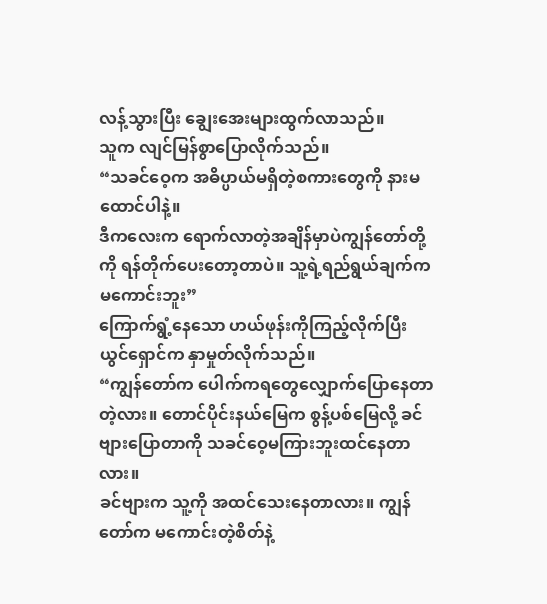လန့်သွားပြီး ချွေးအေးများထွက်လာသည်။
သူက လျင်မြန်စွာပြောလိုက်သည်။
“သခင်ဝေ့က အဓိပ္ပာယ်မရှိတဲ့စကားတွေကို နားမထောင်ပါနဲ့။
ဒီကလေးက ရောက်လာတဲ့အချိန်မှာပဲကျွန်တော်တို့ကို ရန်တိုက်ပေးတော့တာပဲ။ သူ့ရဲ့ရည်ရွယ်ချက်က မကောင်းဘူး”
ကြောက်ရွံ့နေသော ဟယ်ဖုန်းကိုကြည့်လိုက်ပြီး ယွင်ရှောင်က နှာမှုတ်လိုက်သည်။
“ကျွန်တော်က ပေါက်ကရတွေလျှောက်ပြောနေတာတဲ့လား။ တောင်ပိုင်းနယ်မြေက စွန့်ပစ်မြေလို့ ခင်ဗျားပြောတာကို သခင်ဝေ့မကြားဘူးထင်နေတာလား။
ခင်ဗျားက သူ့ကို အထင်သေးနေတာလား။ ကျွန်တော်က မကောင်းတဲ့စိတ်နဲ့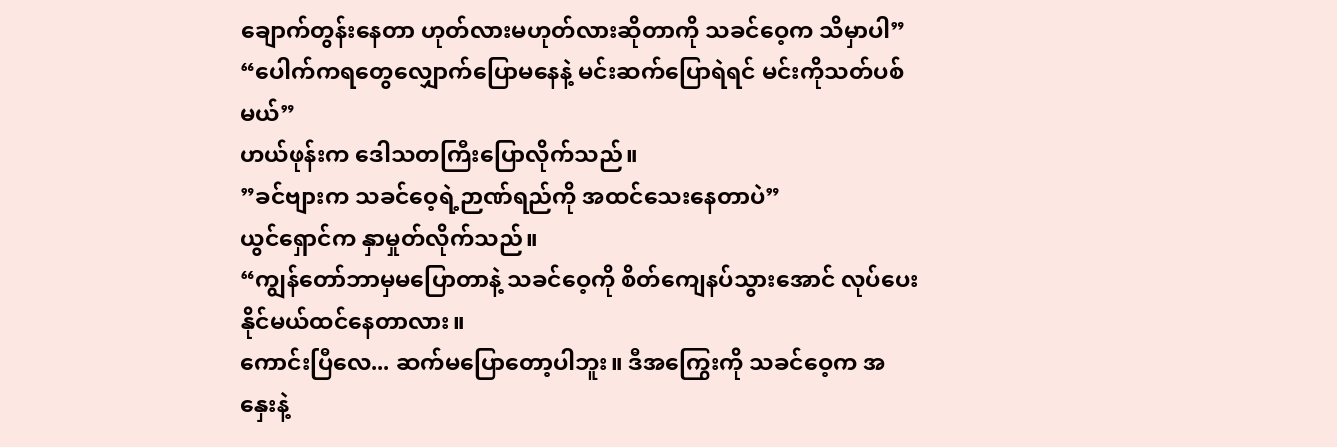ချောက်တွန်းနေတာ ဟုတ်လားမဟုတ်လားဆိုတာကို သခင်ဝေ့က သိမှာပါ”
“ပေါက်ကရတွေလျှောက်ပြောမနေနဲ့ မင်းဆက်ပြောရဲရင် မင်းကိုသတ်ပစ်မယ်”
ဟယ်ဖုန်းက ဒေါသတကြီးပြောလိုက်သည်။
”ခင်ဗျားက သခင်ဝေ့ရဲ့ဉာဏ်ရည်ကို အထင်သေးနေတာပဲ”
ယွင်ရှောင်က နှာမှုတ်လိုက်သည်။
“ကျွန်တော်ဘာမှမပြောတာနဲ့ သခင်ဝေ့ကို စိတ်ကျေနပ်သွားအောင် လုပ်ပေးနိုင်မယ်ထင်နေတာလား။
ကောင်းပြီလေ... ဆက်မပြောတော့ပါဘူး။ ဒီအကြွေးကို သခင်ဝေ့က အနှေးနဲ့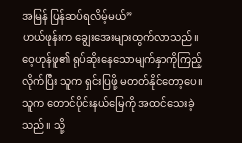အမြန် ပြန်ဆပ်ရလိမ့်မယ်”
ဟယ်ဖုန်းက ချွေးအေးများထွက်လာသည်။
ဝေ့ဟုန်ဖူ၏ ရုပ်ဆိုးနေသောမျက်နှာကိုကြည့်လိုက်ပြီး သူက ရှင်းပြဖို့ မတတ်နိုင်တော့ပေ။
သူက တောင်ပိုင်းနယ်မြေကို အထင်သေးခဲ့သည်။ သို့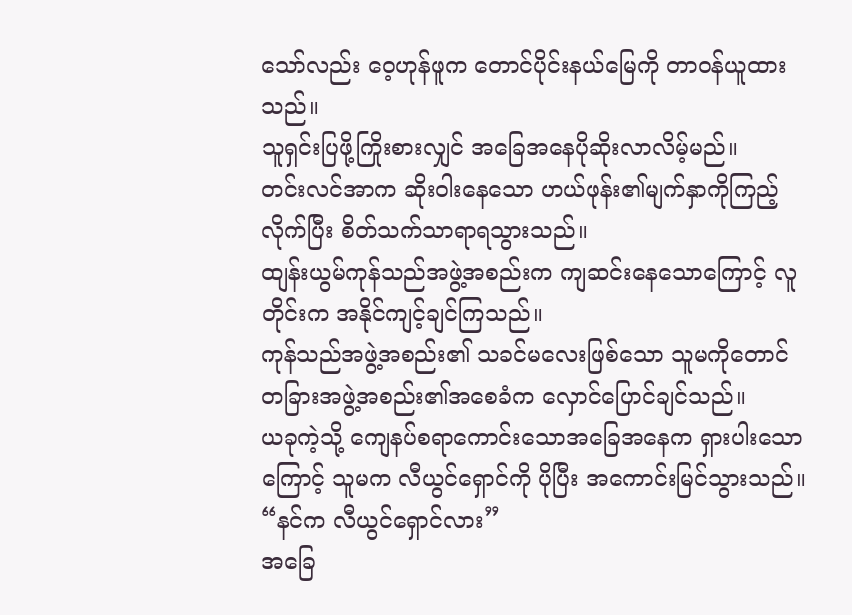သော်လည်း ဝေ့ဟုန်ဖူက တောင်ပိုင်းနယ်မြေကို တာဝန်ယူထားသည်။
သူရှင်းပြဖို့ကြိုးစားလျှင် အခြေအနေပိုဆိုးလာလိမ့်မည်။
တင်းလင်အာက ဆိုးဝါးနေသော ဟယ်ဖုန်း၏မျက်နှာကိုကြည့်လိုက်ပြီး စိတ်သက်သာရာရသွားသည်။
ထျန်းယွမ်ကုန်သည်အဖွဲ့အစည်းက ကျဆင်းနေသောကြောင့် လူတိုင်းက အနိုင်ကျင့်ချင်ကြသည်။
ကုန်သည်အဖွဲ့အစည်း၏ သခင်မလေးဖြစ်သော သူမကိုတောင် တခြားအဖွဲ့အစည်း၏အစေခံက လှောင်ပြောင်ချင်သည်။
ယခုကဲ့သို့ ကျေနပ်စရာကောင်းသောအခြေအနေက ရှားပါးသောကြောင့် သူမက လီယွင်ရှောင်ကို ပိုပြီး အကောင်းမြင်သွားသည်။
“နင်က လီယွင်ရှောင်လား”
အခြေ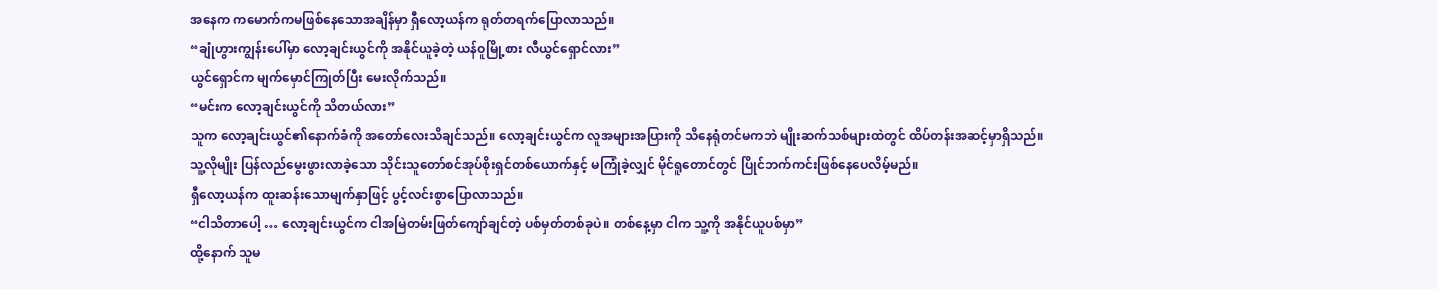အနေက ကမောက်ကမဖြစ်နေသောအချိန်မှာ ရှီလော့ယန်က ရုတ်တရက်ပြောလာသည်။
“ချုံဟွားကျွန်းပေါ်မှာ လော့ချင်းယွင်ကို အနိုင်ယူခဲ့တဲ့ ယန်ဝူမြို့စား လီယွင်ရှောင်လား”
ယွင်ရှောင်က မျက်မှောင်ကြုတ်ပြီး မေးလိုက်သည်။
“မင်းက လော့ချင်းယွင်ကို သိတယ်လား”
သူက လော့ချင်းယွင်၏နောက်ခံကို အတော်လေးသိချင်သည်။ လော့ချင်းယွင်က လူအများအပြားကို သိနေရုံတင်မကဘဲ မျိုးဆက်သစ်များထဲတွင် ထိပ်တန်းအဆင့်မှာရှိသည်။
သူ့လိုမျိုး ပြန်လည်မွေးဖွားလာခဲ့သော သိုင်းသူတော်စင်အုပ်စိုးရှင်တစ်ယောက်နှင့် မကြုံခဲ့လျှင် မိုင်ရူတောင်တွင် ပြိုင်ဘက်ကင်းဖြစ်နေပေလိမ့်မည်။
ရှီလော့ယန်က ထူးဆန်းသောမျက်နှာဖြင့် ပွင့်လင်းစွာပြောလာသည်။
“ငါသိတာပေါ့ … လော့ချင်းယွင်က ငါအမြဲတမ်းဖြတ်ကျော်ချင်တဲ့ ပစ်မှတ်တစ်ခုပဲ။ တစ်နေ့မှာ ငါက သူ့ကို အနိုင်ယူပစ်မှာ”
ထို့နောက် သူမ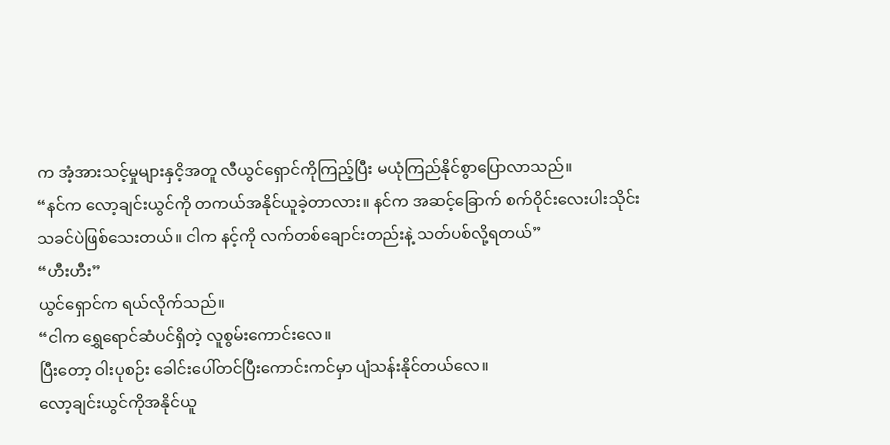က အံ့အားသင့်မှုများနှငိ့အတူ လီယွင်ရှောင်ကိုကြည့်ပြီး မယုံကြည်နိုင်စွာပြောလာသည်။
“နင်က လော့ချင်းယွင်ကို တကယ်အနိုင်ယူခဲ့တာလား။ နင်က အဆင့်ခြောက် စက်ဝိုင်းလေးပါးသိုင်းသခင်ပဲဖြစ်သေးတယ်။ ငါက နင့်ကို လက်တစ်ချောင်းတည်းနဲ့ သတ်ပစ်လို့ရတယ်”
“ဟီးဟီး”
ယွင်ရှောင်က ရယ်လိုက်သည်။
“ငါက ရွှေရောင်ဆံပင်ရှိတဲ့ လူစွမ်းကောင်းလေ။
ပြီးတော့ ဝါးပုစဉ်း ခေါင်းပေါ်တင်ပြီးကောင်းကင်မှာ ပျံသန်းနိုင်တယ်လေ။
လော့ချင်းယွင်ကိုအနိုင်ယူ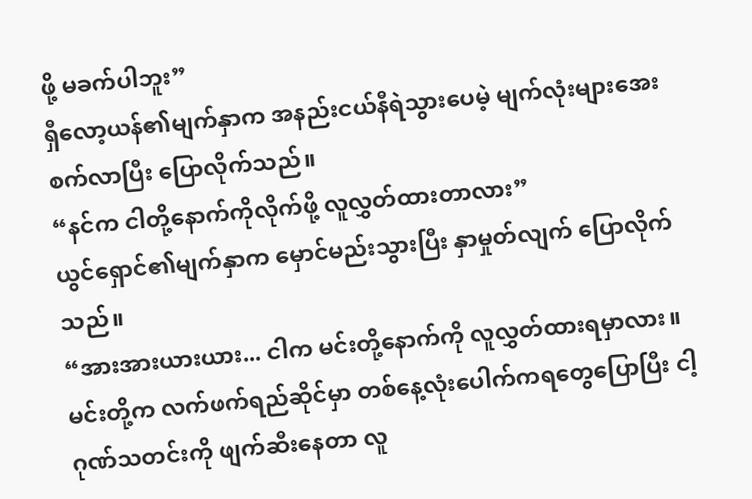ဖို့ မခက်ပါဘူး”
ရှီလော့ယန်၏မျက်နှာက အနည်းငယ်နီရဲသွားပေမဲ့ မျက်လုံးများအေးစက်လာပြီး ပြောလိုက်သည်။
“နင်က ငါတို့နောက်ကိုလိုက်ဖို့ လူလွှတ်ထားတာလား”
ယွင်ရှောင်၏မျက်နှာက မှောင်မည်းသွားပြီး နှာမှုတ်လျက် ပြောလိုက်သည်။
“အားအားယားယား... ငါက မင်းတို့နောက်ကို လူလွှတ်ထားရမှာလား။
မင်းတို့က လက်ဖက်ရည်ဆိုင်မှာ တစ်နေ့လုံးပေါက်ကရတွေပြောပြီး ငါ့ဂုဏ်သတင်းကို ဖျက်ဆီးနေတာ လူ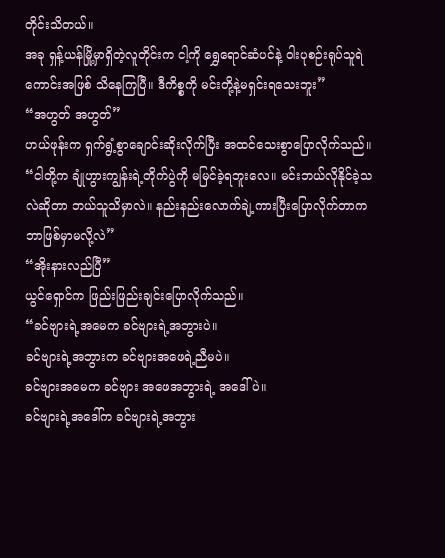တိုင်းသိတယ်။
အခု ရှန့်ယန်မြို့မှာရှိတဲ့လူတိုင်းက ငါ့ကို ရွှေရောင်ဆံပင်နဲ့ ဝါးပုစဉ်းရုပ်သူရဲကောင်းအဖြစ် သိနေကြပြီ။ ဒီကိစ္စကို မင်းတို့နဲ့မရှင်းရသေးဘူး”
“အဟွတ် အဟွတ်”
ဟယ်ဖုန်းက ရှက်ရွံ့စွာချောင်းဆိုးလိုက်ပြီး အထင်သေးစွာပြောလိုက်သည်။
“ငါတို့က ချုံဟွားကျွန်းရဲ့တိုက်ပွဲကို မမြင်ခဲ့ရဘူးလေ။ မင်းဘယ်လိုနိုင်ခဲ့သလဲဆိုတာ ဘယ်သူသိမှာလဲ။ နည်းနည်းလောက်ချဲ့ကားပြီးပြောလိုက်တာက ဘာဖြစ်မှာမလို့လဲ”
“အိုးနားလည်ပြီ”
ယွင်ရှောင်က ဖြည်းဖြည်းချင်းပြောလိုက်သည်။
“ခင်ဗျားရဲ့အမေက ခင်ဗျားရဲ့အဘွားပဲ။
ခင်ဗျားရဲ့အဘွားက ခင်ဗျားအဖေရဲ့ညီမပဲ။
ခင်ဗျားအမေက ခင်ဗျား အဖေအဘွားရဲ့ အဒေါ်ပဲ။
ခင်ဗျားရဲ့အဒေါ်က ခင်ဗျားရဲ့အဘွား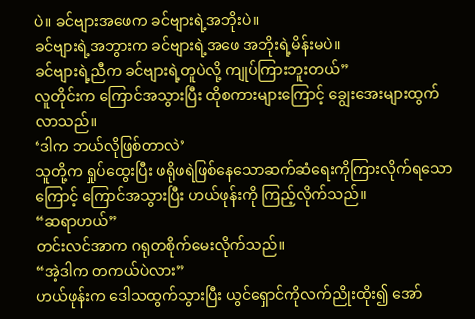ပဲ။ ခင်ဗျားအဖေက ခင်ဗျားရဲ့အဘိုးပဲ။
ခင်ဗျားရဲ့အဘွားက ခင်ဗျားရဲ့အဖေ အဘိုးရဲ့မိန်းမပဲ။
ခင်ဗျားရဲ့ညီက ခင်ဗျားရဲ့တူပဲလို့ ကျုပ်ကြားဘူးတယ်”
လူတိုင်းက ကြောင်အသွားပြီး ထိုစကားများကြောင့် ချွေးအေးများထွက်လာသည်။
‘ဒါက ဘယ်လိုဖြစ်တာလဲ’
သူတို့က ရှုပ်ထွေးပြီး ဖရိုဖရဲဖြစ်နေသောဆက်ဆံရေးကိုကြားလိုက်ရသောကြောင့် ကြောင်အသွားပြီး ဟယ်ဖုန်းကို ကြည့်လိုက်သည်။
“ဆရာဟယ်”
တင်းလင်အာက ဂရုတစိုက်မေးလိုက်သည်။
“အဲ့ဒါက တကယ်ပဲလား”
ဟယ်ဖုန်းက ဒေါသထွက်သွားပြီး ယွင်ရှောင်ကိုလက်ညိုးထိုး၍ အော်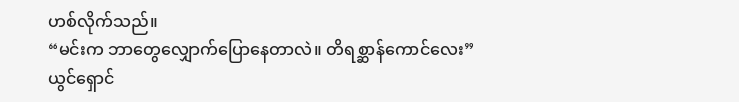ဟစ်လိုက်သည်။
“မင်းက ဘာတွေလျှောက်ပြောနေတာလဲ။ တိရစ္ဆာန်ကောင်လေး”
ယွင်ရှောင်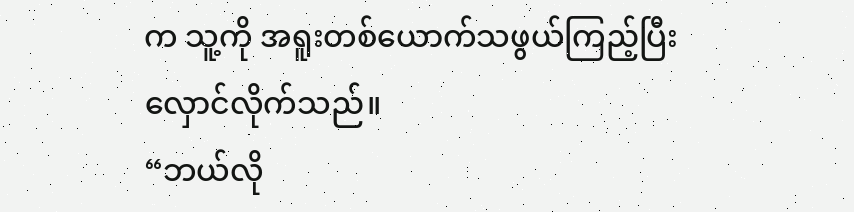က သူ့ကို အရူးတစ်ယောက်သဖွယ်ကြည့်ပြီး လှောင်လိုက်သည်။
“ဘယ်လို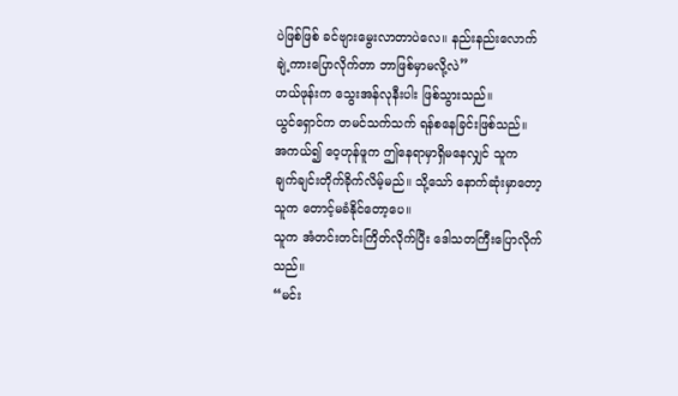ပဲဖြစ်ဖြစ် ခင်ဗျားမွေးလာတာပဲလေ။ နည်းနည်းလောက်ချဲ့ကားပြောလိုက်တာ ဘာဖြစ်မှာမလို့လဲ”
ဟယ်ဖုန်းက သွေးအန်လုနီးပါး ဖြစ်သွားသည်။
ယွင်ရှောင်က တမင်သက်သက် ရန်စနေခြင်းဖြစ်သည်။
အကယ်၍ ဝေ့ဟုန်ဖူက ဤနေရာမှာရှိမနေလျှင် သူက ချက်ချင်းတိုက်ခိုက်လိမ့်မည်။ သို့သော် နောက်ဆုံးမှာတော့ သူက တောင့်မခံနိုင်တော့ပေ။
သူက အံတင်းတင်းကြိတ်လိုက်ပြီး ဒေါသတကြီးပြောလိုက်သည်။
“မင်း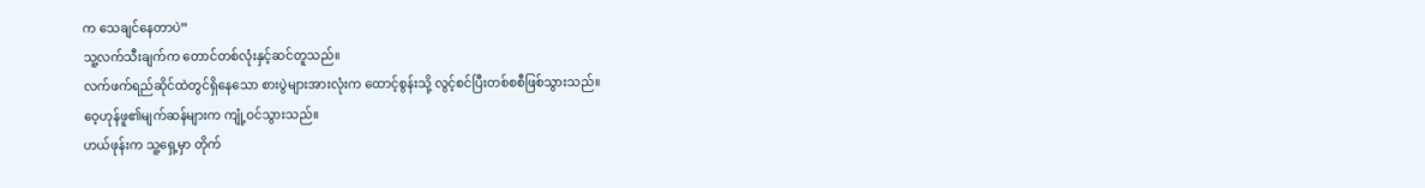က သေချင်နေတာပဲ”
သူ့လက်သီးချက်က တောင်တစ်လုံးနှင့်ဆင်တူသည်။
လက်ဖက်ရည်ဆိုင်ထဲတွင်ရှိနေသော စားပွဲများအားလုံးက ထောင့်စွန်းသို့ လွင့်စင်ပြီးတစ်စစီဖြစ်သွားသည်။
ဝေ့ဟုန်ဖူ၏မျက်ဆန်များက ကျုံ့ဝင်သွားသည်။
ဟယ်ဖုန်းက သူ့ရှေ့မှာ တိုက်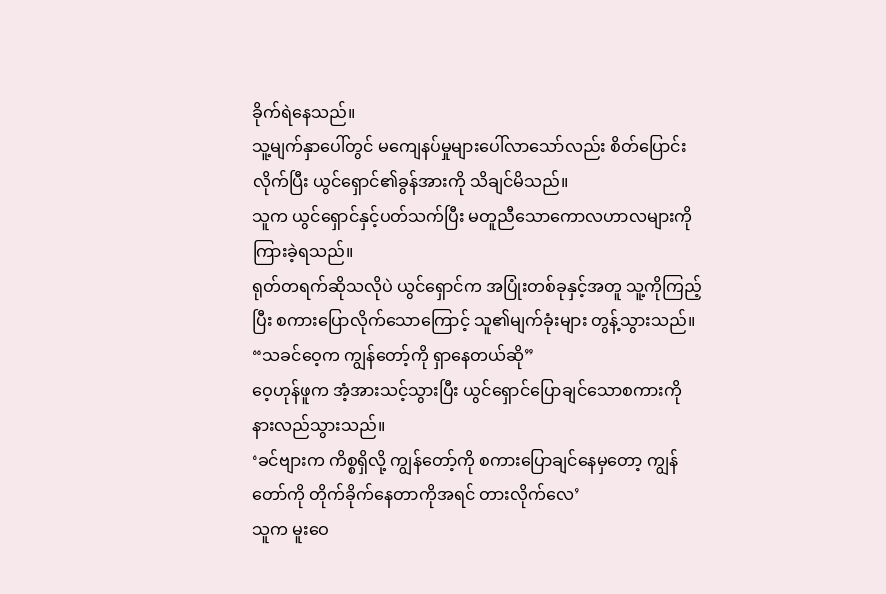ခိုက်ရဲနေသည်။
သူ့မျက်နှာပေါ်တွင် မကျေနပ်မှုများပေါ်လာသော်လည်း စိတ်ပြောင်းလိုက်ပြီး ယွင်ရှောင်၏ခွန်အားကို သိချင်မိသည်။
သူက ယွင်ရှောင်နှင့်ပတ်သက်ပြီး မတူညီသောကောလဟာလများကို ကြားခဲ့ရသည်။
ရုတ်တရက်ဆိုသလိုပဲ ယွင်ရှောင်က အပြုံးတစ်ခုနှင့်အတူ သူ့ကိုကြည့်ပြီး စကားပြောလိုက်သောကြောင့် သူ၏မျက်ခုံးများ တွန့်သွားသည်။
“သခင်ဝေ့က ကျွန်တော့်ကို ရှာနေတယ်ဆို”
ဝေ့ဟုန်ဖူက အံ့အားသင့်သွားပြီး ယွင်ရှောင်ပြောချင်သောစကားကို နားလည်သွားသည်။
‘ခင်ဗျားက ကိစ္စရှိလို့ ကျွန်တော့်ကို စကားပြောချင်နေမှတော့ ကျွန်တော်ကို တိုက်ခိုက်နေတာကိုအရင် တားလိုက်လေ’
သူက မူးဝေ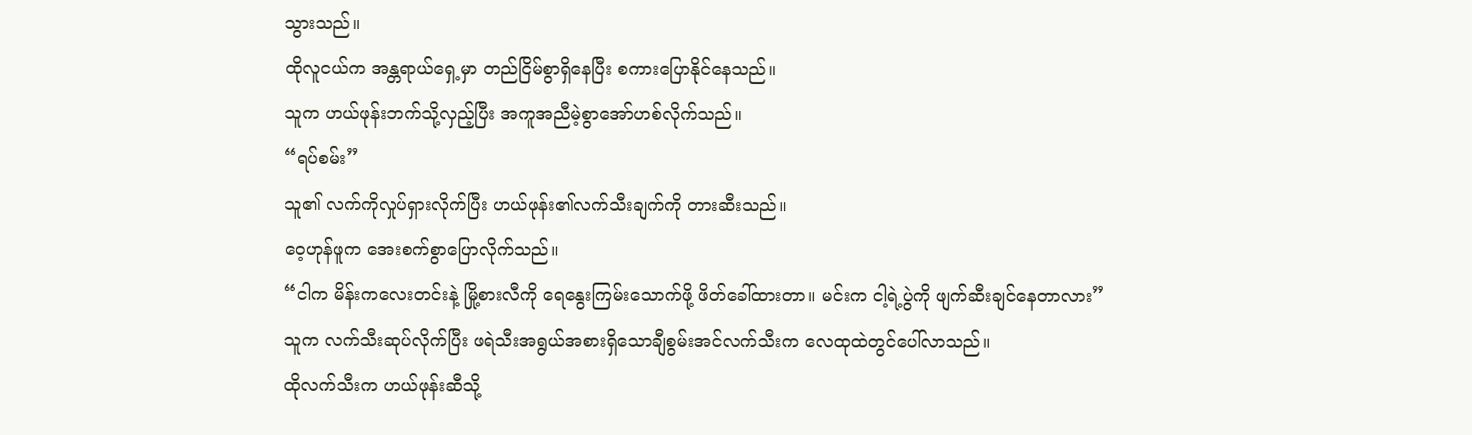သွားသည်။
ထိုလူငယ်က အန္တရာယ်ရှေ့မှာ တည်ငြိမ်စွာရှိနေပြီး စကားပြောနိုင်နေသည်။
သူက ဟယ်ဖုန်းဘက်သို့လှည့်ပြီး အကူအညီမဲ့စွာအော်ဟစ်လိုက်သည်။
“ရပ်စမ်း”
သူ၏ လက်ကိုလှုပ်ရှားလိုက်ပြီး ဟယ်ဖုန်း၏လက်သီးချက်ကို တားဆီးသည်။
ဝေ့ဟုန်ဖူက အေးစက်စွာပြောလိုက်သည်။
“ငါက မိန်းကလေးတင်းနဲ့ မြို့စားလီကို ရေနွေးကြမ်းသောက်ဖို့ ဖိတ်ခေါ်ထားတာ။ မင်းက ငါ့ရဲ့ပွဲကို ဖျက်ဆီးချင်နေတာလား”
သူက လက်သီးဆုပ်လိုက်ပြီး ဖရဲသီးအရွယ်အစားရှိသောချီစွမ်းအင်လက်သီးက လေထုထဲတွင်ပေါ်လာသည်။
ထိုလက်သီးက ဟယ်ဖုန်းဆီသို့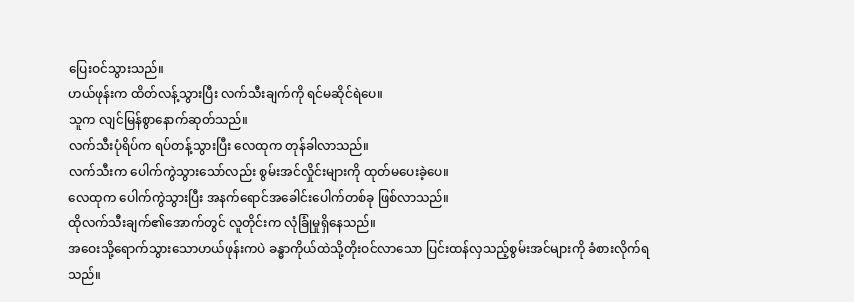ပြေးဝင်သွားသည်။
ဟယ်ဖုန်းက ထိတ်လန့်သွားပြီး လက်သီးချက်ကို ရင်မဆိုင်ရဲပေ။
သူက လျင်မြန်စွာနောက်ဆုတ်သည်။
လက်သီးပုံရိပ်က ရပ်တန့်သွားပြီး လေထုက တုန်ခါလာသည်။
လက်သီးက ပေါက်ကွဲသွားသော်လည်း စွမ်းအင်လှိုင်းများကို ထုတ်မပေးခဲ့ပေ။
လေထုက ပေါက်ကွဲသွားပြီး အနက်ရောင်အခေါင်းပေါက်တစ်ခု ဖြစ်လာသည်။
ထိုလက်သီးချက်၏အောက်တွင် လူတိုင်းက လုံခြုံမှုရှိနေသည်။
အဝေးသို့ရောက်သွားသောဟယ်ဖုန်းကပဲ ခန္ဓာကိုယ်ထဲသို့တိုးဝင်လာသော ပြင်းထန်လှသည့်စွမ်းအင်များကို ခံစားလိုက်ရသည်။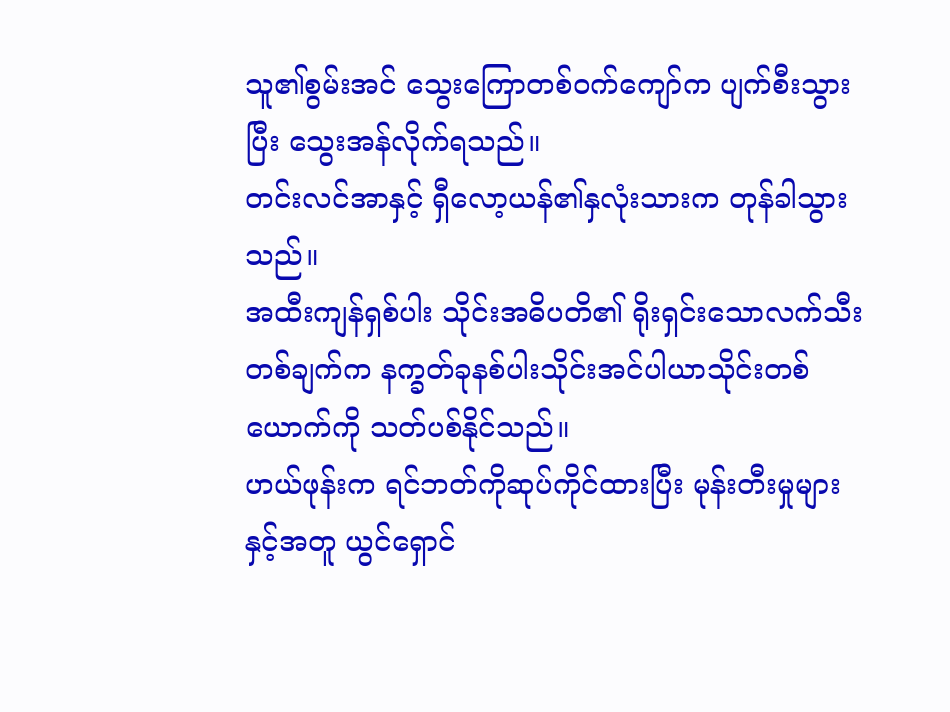သူ၏စွမ်းအင် သွေးကြောတစ်ဝက်ကျော်က ပျက်စီးသွားပြီး သွေးအန်လိုက်ရသည်။
တင်းလင်အာနှင့် ရှီလော့ယန်၏နှလုံးသားက တုန်ခါသွားသည်။
အထီးကျန်ရှစ်ပါး သိုင်းအဓိပတိ၏ ရိုးရှင်းသောလက်သီးတစ်ချက်က နက္ခတ်ခုနစ်ပါးသိုင်းအင်ပါယာသိုင်းတစ်ယောက်ကို သတ်ပစ်နိုင်သည်။
ဟယ်ဖုန်းက ရင်ဘတ်ကိုဆုပ်ကိုင်ထားပြီး မုန်းတီးမှုများနှင့်အတူ ယွင်ရှောင်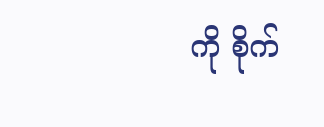ကို စိုက်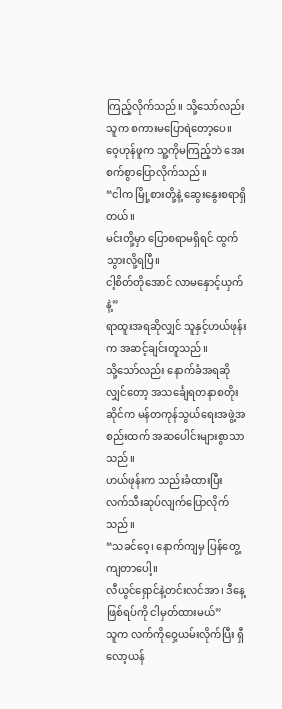ကြည့်လိုက်သည်။ သို့သော်လည်း သူက စကားမပြောရဲတော့ပေ။
ဝေ့ဟုန်ဖူက သူ့ကိုမကြည့်ဘဲ အေးစက်စွာပြောလိုက်သည်။
“ငါက မြို့စားတို့နဲ့ ဆွေးနွေးစရာရှိတယ်။
မင်းတို့မှာ ပြောစရာမရှိရင် ထွက်သွားလို့ရပြီ။
ငါ့စိတ်တိုအောင် လာမနှောင့်ယှက်နဲ့”
ရာထူးအရဆိုလျှင် သူနှင့်ဟယ်ဖုန်းက အဆင့်ချင်းတူသည်။
သို့သော်လည်း နောက်ခံအရဆိုလျှင်တော့ အသင်္ချေရတနာစတိုးဆိုင်က မန်တကုန်သွယ်ရေးအဖွဲ့အစည်းထက် အဆပေါင်းများစွာသာသည်။
ဟယ်ဖုန်းက သည်းခံထားပြီး လက်သီးဆုပ်လျက်ပြောလိုက်သည်။
“သခင်ဝေ့၊ နောက်ကျမှ ပြန်တွေ့ကျတာပေါ့။
လီယွင်ရှောင်နဲ့တင်းလင်အာ၊ ဒီနေ့ဖြစ်ရပ်ကို ငါမှတ်ထားမယ်”
သူက လက်ကိုဝှေ့ယမ်းလိုက်ပြီး ရှီလော့ယန်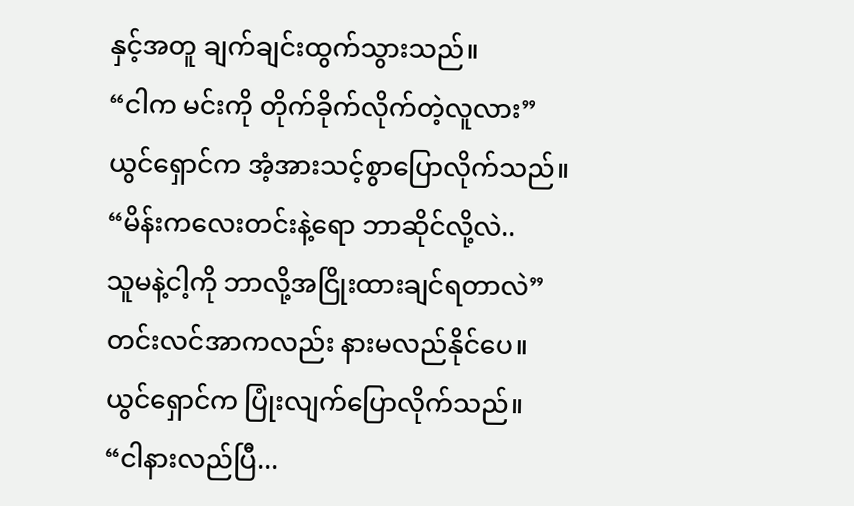နှင့်အတူ ချက်ချင်းထွက်သွားသည်။
“ငါက မင်းကို တိုက်ခိုက်လိုက်တဲ့လူလား”
ယွင်ရှောင်က အံ့အားသင့်စွာပြောလိုက်သည်။
“မိန်းကလေးတင်းနဲ့ရော ဘာဆိုင်လို့လဲ..
သူမနဲ့ငါ့ကို ဘာလို့အငြိုးထားချင်ရတာလဲ”
တင်းလင်အာကလည်း နားမလည်နိုင်ပေ။
ယွင်ရှောင်က ပြုံးလျက်ပြောလိုက်သည်။
“ငါနားလည်ပြီ...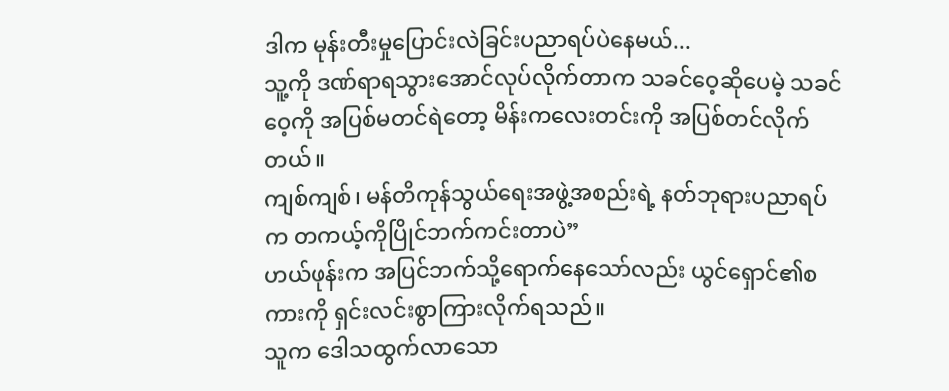ဒါက မုန်းတီးမှုပြောင်းလဲခြင်းပညာရပ်ပဲနေမယ်...
သူ့ကို ဒဏ်ရာရသွားအောင်လုပ်လိုက်တာက သခင်ဝေ့ဆိုပေမဲ့ သခင်ဝေ့ကို အပြစ်မတင်ရဲတော့ မိန်းကလေးတင်းကို အပြစ်တင်လိုက်တယ်။
ကျစ်ကျစ်၊ မန်တိကုန်သွယ်ရေးအဖွဲ့အစည်းရဲ့ နတ်ဘုရားပညာရပ်က တကယ့်ကိုပြိုင်ဘက်ကင်းတာပဲ”
ဟယ်ဖုန်းက အပြင်ဘက်သို့ရောက်နေသော်လည်း ယွင်ရှောင်၏စကားကို ရှင်းလင်းစွာကြားလိုက်ရသည်။
သူက ဒေါသထွက်လာသော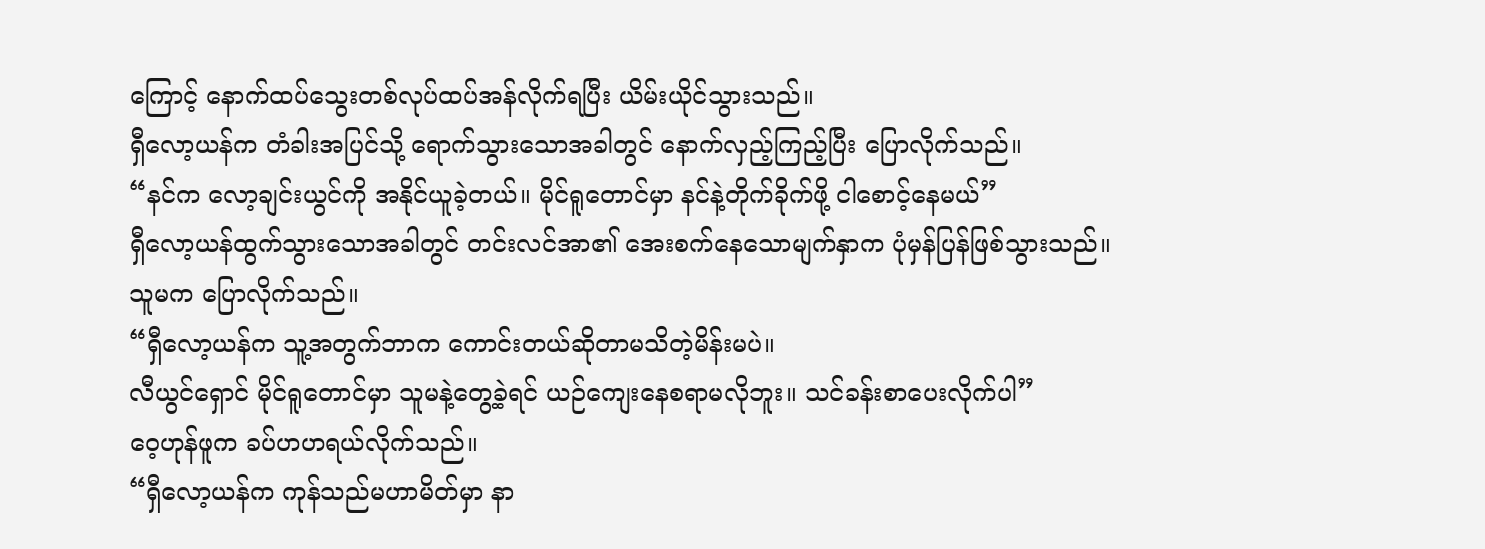ကြောင့် နောက်ထပ်သွေးတစ်လုပ်ထပ်အန်လိုက်ရပြီး ယိမ်းယိုင်သွားသည်။
ရှီလော့ယန်က တံခါးအပြင်သို့ ရောက်သွားသောအခါတွင် နောက်လှည့်ကြည့်ပြီး ပြောလိုက်သည်။
“နင်က လော့ချင်းယွင်ကို အနိုင်ယူခဲ့တယ်။ မိုင်ရူတောင်မှာ နင်နဲ့တိုက်ခိုက်ဖို့ ငါစောင့်နေမယ်”
ရှီလော့ယန်ထွက်သွားသောအခါတွင် တင်းလင်အာ၏ အေးစက်နေသောမျက်နှာက ပုံမှန်ပြန်ဖြစ်သွားသည်။
သူမက ပြောလိုက်သည်။
“ရှီလော့ယန်က သူ့အတွက်ဘာက ကောင်းတယ်ဆိုတာမသိတဲ့မိန်းမပဲ။
လီယွင်ရှောင် မိုင်ရူတောင်မှာ သူမနဲ့တွေ့ခဲ့ရင် ယဉ်ကျေးနေစရာမလိုဘူး။ သင်ခန်းစာပေးလိုက်ပါ”
ဝေ့ဟုန်ဖူက ခပ်ဟဟရယ်လိုက်သည်။
“ရှီလော့ယန်က ကုန်သည်မဟာမိတ်မှာ နာ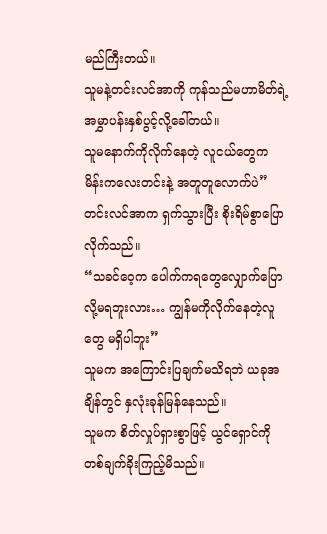မည်ကြီးတယ်။
သူမနဲ့တင်းလင်အာကို ကုန်သည်မဟာမိတ်ရဲ့ အမွှာပန်းနှစ်ပွင့်လို့ခေါ်တယ်။
သူမနောက်ကိုလိုက်နေတဲ့ လူငယ်တွေက မိန်းကလေးတင်းနဲ့ အတူတူလောက်ပဲ”
တင်းလင်အာက ရှက်သွားပြီး စိုးရိမ်စွာပြောလိုက်သည်။
“သခင်ဝေ့က ပေါက်ကရတွေလျှောက်ပြောလို့မရဘူးလား… ကျွန်မကိုလိုက်နေတဲ့လူတွေ မရှိပါဘူး”
သူမက အကြောင်းပြချက်မသိရဘဲ ယခုအချိန်တွင် နှလုံးခုန်မြန်နေသည်။
သူမက စိတ်လှုပ်ရှားစွာဖြင့် ယွင်ရှောင်ကို တစ်ချက်ခိုးကြည့်မိသည်။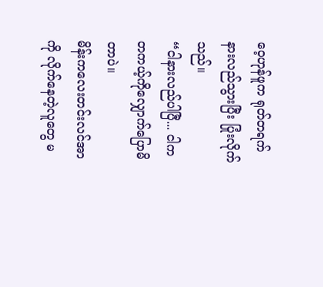ဝေ့ဟုန်ဖူက ရုတ်တရက်နားလည်သွားပြီး ပြုံးလိုက်သည်။
“ငါနားလည်ပါပြီ... ငါက တကယ့်ကိုလျှောက်ပြောမိတာပဲ။
မိန်းကလေးတင်းလင်အာကို လိုက်နေတဲ့လူတွေ မ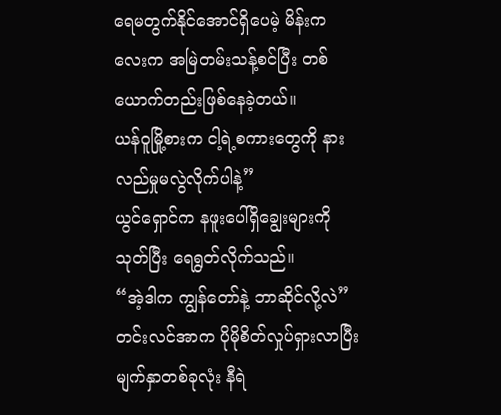ရေမတွက်နိုင်အောင်ရှိပေမဲ့ မိန်းကလေးက အမြဲတမ်းသန့်စင်ပြီး တစ်ယောက်တည်းဖြစ်နေခဲ့တယ်။
ယန်ဝူမြို့စားက ငါ့ရဲ့စကားတွေကို နားလည်မှုမလွဲလိုက်ပါနဲ့”
ယွင်ရှောင်က နဖူးပေါ်ရှိချွေးများကိုသုတ်ပြီး ရေရွတ်လိုက်သည်။
“အဲ့ဒါက ကျွန်တော်နဲ့ ဘာဆိုင်လို့လဲ”
တင်းလင်အာက ပိုမိုစိတ်လှုပ်ရှားလာပြီး မျက်နှာတစ်ခုလုံး နီရဲ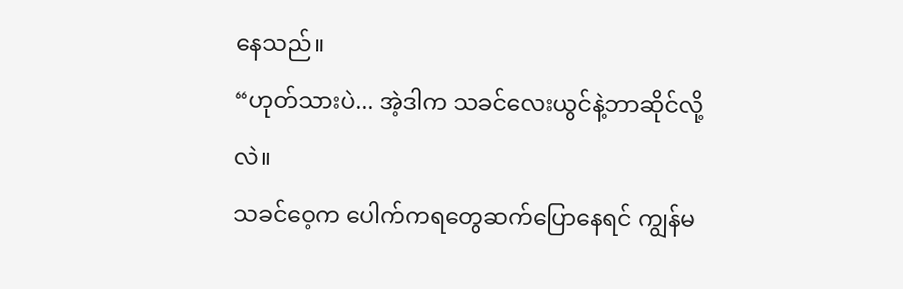နေသည်။
“ဟုတ်သားပဲ... အဲ့ဒါက သခင်လေးယွင်နဲ့ဘာဆိုင်လို့လဲ။
သခင်ဝေ့က ပေါက်ကရတွေဆက်ပြောနေရင် ကျွန်မ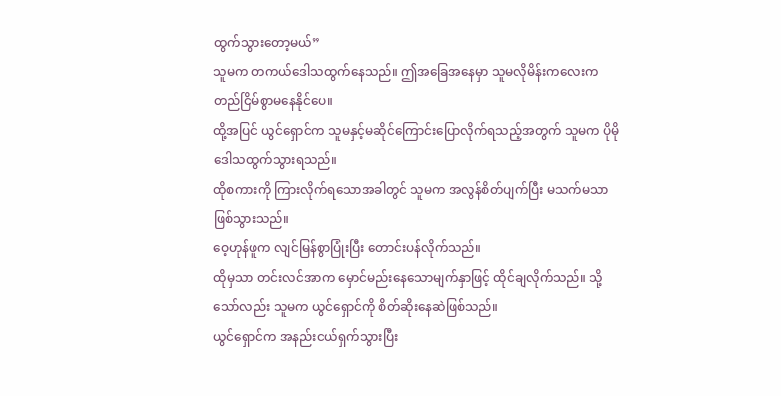ထွက်သွားတော့မယ်”
သူမက တကယ်ဒေါသထွက်နေသည်။ ဤအခြေအနေမှာ သူမလိုမိန်းကလေးက တည်ငြိမ်စွာမနေနိုင်ပေ။
ထို့အပြင် ယွင်ရှောင်က သူမနှင့်မဆိုင်ကြောင်းပြောလိုက်ရသည့်အတွက် သူမက ပိုမိုဒေါသထွက်သွားရသည်။
ထိုစကားကို ကြားလိုက်ရသောအခါတွင် သူမက အလွန်စိတ်ပျက်ပြီး မသက်မသာဖြစ်သွားသည်။
ဝေ့ဟုန်ဖူက လျင်မြန်စွာပြုံးပြီး တောင်းပန်လိုက်သည်။
ထိုမှသာ တင်းလင်အာက မှောင်မည်းနေသောမျက်နှာဖြင့် ထိုင်ချလိုက်သည်။ သို့သော်လည်း သူမက ယွင်ရှောင်ကို စိတ်ဆိုးနေဆဲဖြစ်သည်။
ယွင်ရှောင်က အနည်းငယ်ရှက်သွားပြီး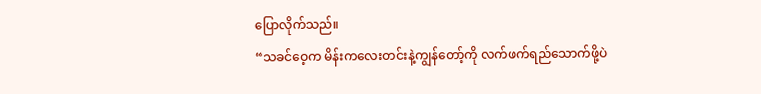ပြောလိုက်သည်။
“သခင်ဝေ့က မိန်းကလေးတင်းနဲ့ကျွန်တော့်ကို လက်ဖက်ရည်သောက်ဖို့ပဲ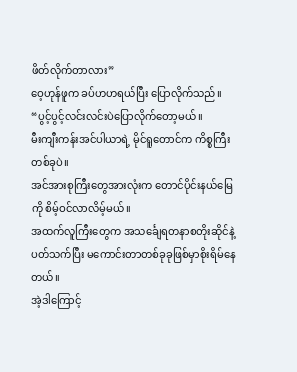ဖိတ်လိုက်တာလား”
ဝေ့ဟုန်ဖူက ခပ်ဟဟရယ်ပြီး ပြောလိုက်သည်။
“ပွင့်ပွင့်လင်းလင်းပဲပြောလိုက်တော့မယ်။
မီးကျီးကန်းအင်ပါယာရဲ့ မိုင်ရူတောင်က ကိစ္စကြီးတစ်ခုပဲ။
အင်အားစုကြီးတွေအားလုံးက တောင်ပိုင်းနယ်မြေကို စိမ့်ဝင်လာလိမ့်မယ်။
အထက်လူကြီးတွေက အသင်္ချေရတနာစတိုးဆိုင်နဲ့ပတ်သက်ပြီး မကောင်းတာတစ်ခုခုဖြစ်မှာစိုးရိမ်နေတယ်။
အဲ့ဒါကြောင့်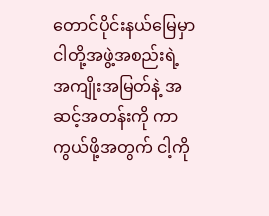တောင်ပိုင်းနယ်မြေမှာ ငါတို့အဖွဲ့အစည်းရဲ့ အကျိုးအမြတ်နဲ့ အဆင့်အတန်းကို ကာကွယ်ဖို့အတွက် ငါ့ကို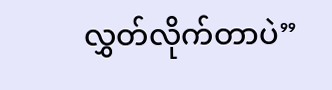လွှတ်လိုက်တာပဲ”